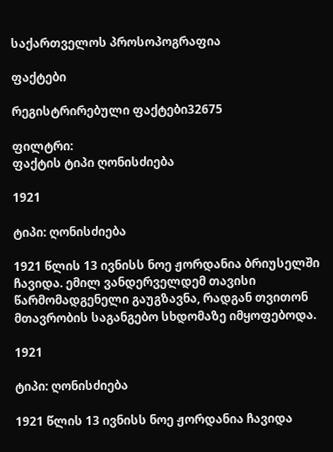საქართველოს პროსოპოგრაფია

ფაქტები

რეგისტრირებული ფაქტები32675

ფილტრი:
ფაქტის ტიპი ღონისძიება

1921

ტიპი: ღონისძიება

1921 წლის 13 ივნისს ნოე ჟორდანია ბრიუსელში ჩავიდა. ემილ ვანდერველდემ თავისი წარმომადგენელი გაუგზავნა, რადგან თვითონ მთავრობის საგანგებო სხდომაზე იმყოფებოდა.

1921

ტიპი: ღონისძიება

1921 წლის 13 ივნისს ნოე ჟორდანია ჩავიდა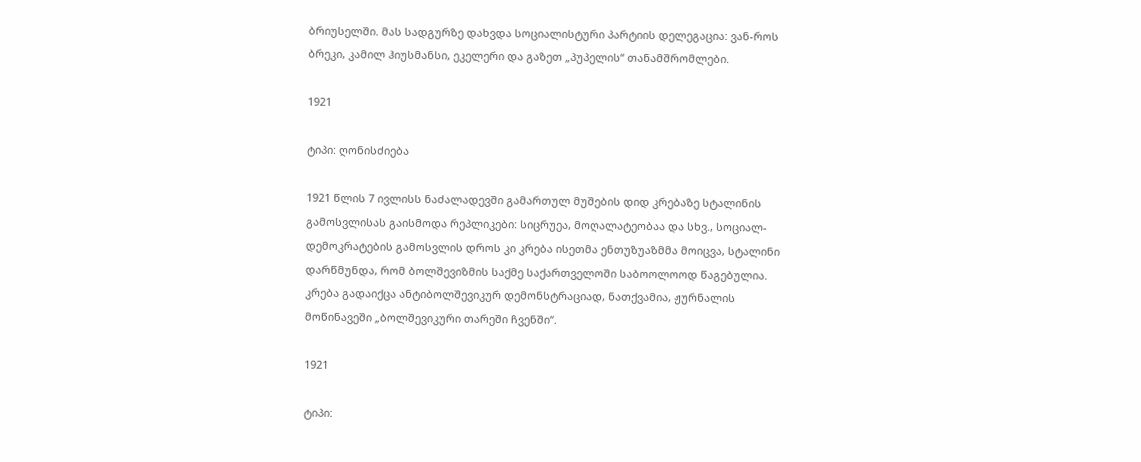ბრიუსელში. მას სადგურზე დახვდა სოციალისტური პარტიის დელეგაცია: ვან-როს ბრეკი, კამილ ჰიუსმანსი, ეკელერი და გაზეთ „პუპელის“ თანამშრომლები.

1921

ტიპი: ღონისძიება

1921 წლის 7 ივლისს ნაძალადევში გამართულ მუშების დიდ კრებაზე სტალინის გამოსვლისას გაისმოდა რეპლიკები: სიცრუეა, მოღალატეობაა და სხვ., სოციალ-დემოკრატების გამოსვლის დროს კი კრება ისეთმა ენთუზუაზმმა მოიცვა, სტალინი დარწმუნდა, რომ ბოლშევიზმის საქმე საქართველოში საბოოლოოდ წაგებულია. კრება გადაიქცა ანტიბოლშევიკურ დემონსტრაციად, ნათქვამია, ჟურნალის მოწინავეში „ბოლშევიკური თარეში ჩვენში“.

1921

ტიპი: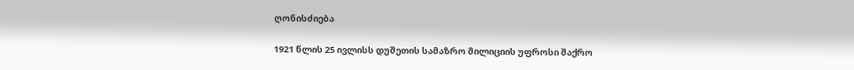ღონისძიება

1921 წლის 25 ივლისს დუშეთის სამაზრო მილიციის უფროსი შაქრო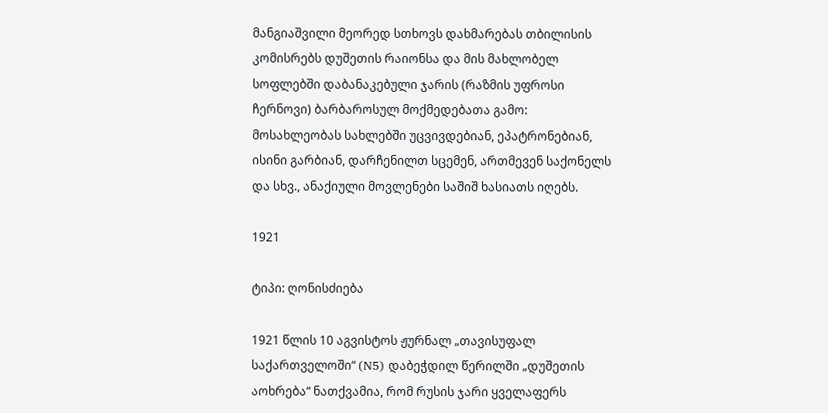მანგიაშვილი მეორედ სთხოვს დახმარებას თბილისის კომისრებს დუშეთის რაიონსა და მის მახლობელ სოფლებში დაბანაკებული ჯარის (რაზმის უფროსი ჩერნოვი) ბარბაროსულ მოქმედებათა გამო: მოსახლეობას სახლებში უცვივდებიან, ეპატრონებიან, ისინი გარბიან, დარჩენილთ სცემენ, ართმევენ საქონელს და სხვ., ანაქიული მოვლენები საშიშ ხასიათს იღებს.

1921

ტიპი: ღონისძიება

1921 წლის 10 აგვისტოს ჟურნალ „თავისუფალ საქართველოში“ (N5) დაბეჭდილ წერილში „დუშეთის აოხრება“ ნათქვამია, რომ რუსის ჯარი ყველაფერს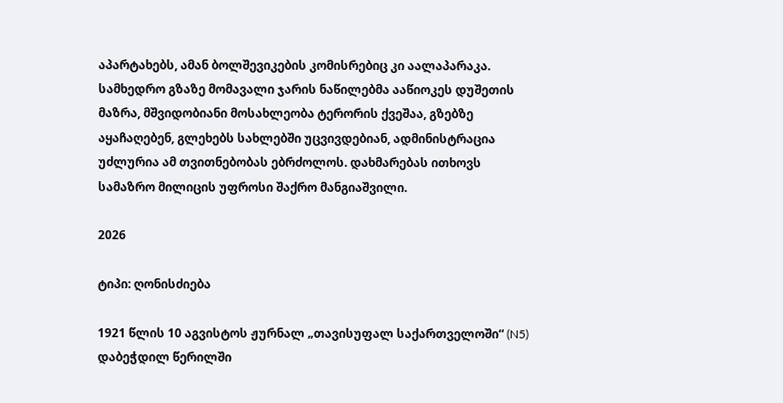აპარტახებს, ამან ბოლშევიკების კომისრებიც კი აალაპარაკა. სამხედრო გზაზე მომავალი ჯარის ნაწილებმა ააწიოკეს დუშეთის მაზრა, მშვიდობიანი მოსახლეობა ტერორის ქვეშაა, გზებზე აყაჩაღებენ, გლეხებს სახლებში უცვივდებიან, ადმინისტრაცია უძლურია ამ თვითნებობას ებრძოლოს. დახმარებას ითხოვს სამაზრო მილიცის უფროსი შაქრო მანგიაშვილი.

2026

ტიპი: ღონისძიება

1921 წლის 10 აგვისტოს ჟურნალ „თავისუფალ საქართველოში“ (N5) დაბეჭდილ წერილში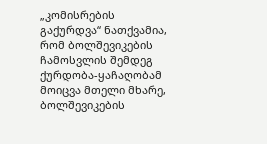„კომისრების გაქურდვა“ ნათქვამია, რომ ბოლშევიკების ჩამოსვლის შემდეგ ქურდობა-ყაჩაღობამ მოიცვა მთელი მხარე, ბოლშევიკების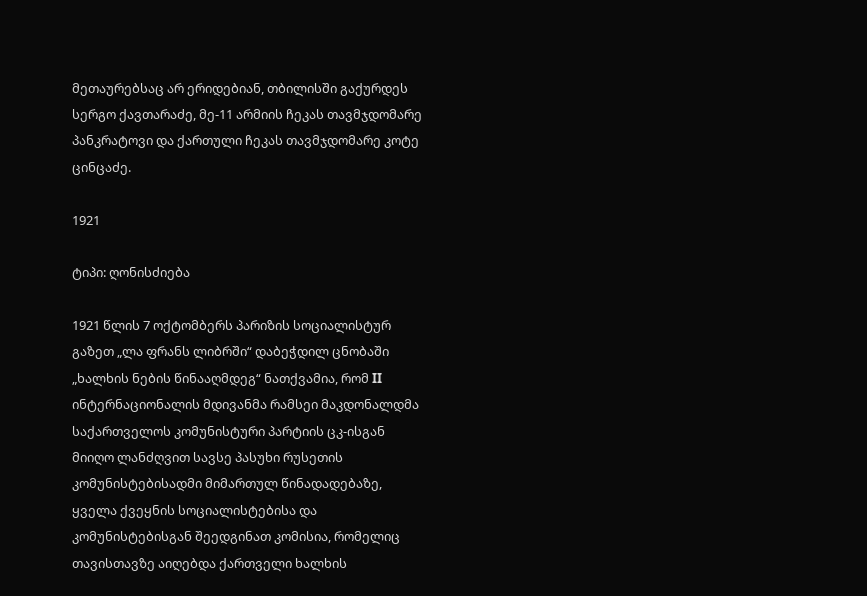მეთაურებსაც არ ერიდებიან, თბილისში გაქურდეს სერგო ქავთარაძე, მე-11 არმიის ჩეკას თავმჯდომარე პანკრატოვი და ქართული ჩეკას თავმჯდომარე კოტე ცინცაძე.

1921

ტიპი: ღონისძიება

1921 წლის 7 ოქტომბერს პარიზის სოციალისტურ გაზეთ „ლა ფრანს ლიბრში“ დაბეჭდილ ცნობაში „ხალხის ნების წინააღმდეგ“ ნათქვამია, რომ II ინტერნაციონალის მდივანმა რამსეი მაკდონალდმა საქართველოს კომუნისტური პარტიის ცკ-ისგან მიიღო ლანძღვით სავსე პასუხი რუსეთის კომუნისტებისადმი მიმართულ წინადადებაზე, ყველა ქვეყნის სოციალისტებისა და კომუნისტებისგან შეედგინათ კომისია, რომელიც თავისთავზე აიღებდა ქართველი ხალხის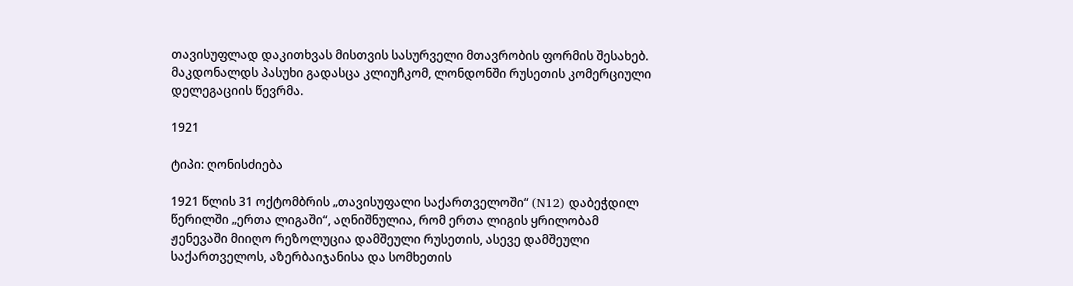თავისუფლად დაკითხვას მისთვის სასურველი მთავრობის ფორმის შესახებ. მაკდონალდს პასუხი გადასცა კლიუჩკომ, ლონდონში რუსეთის კომერციული დელეგაციის წევრმა.

1921

ტიპი: ღონისძიება

1921 წლის 31 ოქტომბრის „თავისუფალი საქართველოში“ (N12) დაბეჭდილ წერილში „ერთა ლიგაში“, აღნიშნულია, რომ ერთა ლიგის ყრილობამ ჟენევაში მიიღო რეზოლუცია დამშეული რუსეთის, ასევე დამშეული საქართველოს, აზერბაიჯანისა და სომხეთის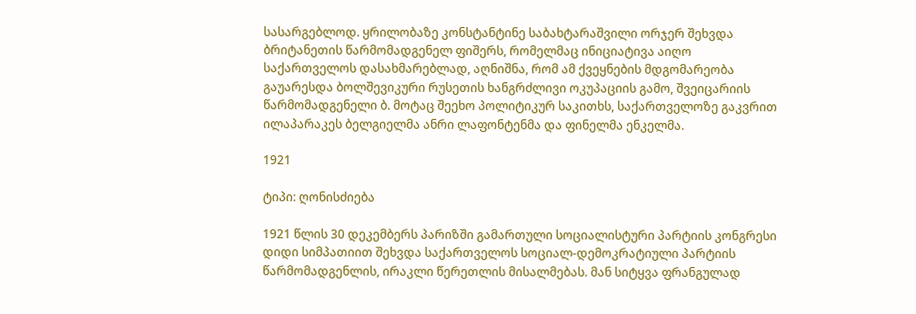სასარგებლოდ. ყრილობაზე კონსტანტინე საბახტარაშვილი ორჯერ შეხვდა ბრიტანეთის წარმომადგენელ ფიშერს, რომელმაც ინიციატივა აიღო საქართველოს დასახმარებლად, აღნიშნა, რომ ამ ქვეყნების მდგომარეობა გაუარესდა ბოლშევიკური რუსეთის ხანგრძლივი ოკუპაციის გამო, შვეიცარიის წარმომადგენელი ბ. მოტაც შეეხო პოლიტიკურ საკითხს, საქართველოზე გაკვრით ილაპარაკეს ბელგიელმა ანრი ლაფონტენმა და ფინელმა ენკელმა.

1921

ტიპი: ღონისძიება

1921 წლის 30 დეკემბერს პარიზში გამართული სოციალისტური პარტიის კონგრესი დიდი სიმპათიით შეხვდა საქართველოს სოციალ-დემოკრატიული პარტიის წარმომადგენლის, ირაკლი წერეთლის მისალმებას. მან სიტყვა ფრანგულად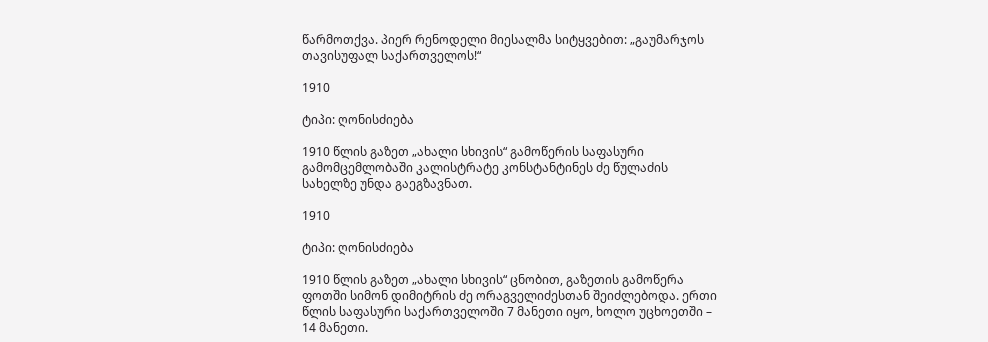წარმოთქვა. პიერ რენოდელი მიესალმა სიტყვებით: „გაუმარჯოს თავისუფალ საქართველოს!“

1910

ტიპი: ღონისძიება

1910 წლის გაზეთ „ახალი სხივის“ გამოწერის საფასური გამომცემლობაში კალისტრატე კონსტანტინეს ძე წულაძის სახელზე უნდა გაეგზავნათ.

1910

ტიპი: ღონისძიება

1910 წლის გაზეთ „ახალი სხივის“ ცნობით, გაზეთის გამოწერა ფოთში სიმონ დიმიტრის ძე ორაგველიძესთან შეიძლებოდა. ერთი წლის საფასური საქართველოში 7 მანეთი იყო, ხოლო უცხოეთში – 14 მანეთი.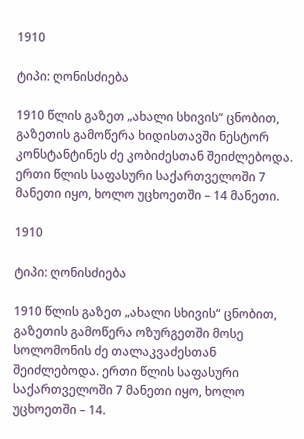1910

ტიპი: ღონისძიება

1910 წლის გაზეთ „ახალი სხივის“ ცნობით, გაზეთის გამოწერა ხიდისთავში ნესტორ კონსტანტინეს ძე კობიძესთან შეიძლებოდა. ერთი წლის საფასური საქართველოში 7 მანეთი იყო, ხოლო უცხოეთში – 14 მანეთი.

1910

ტიპი: ღონისძიება

1910 წლის გაზეთ „ახალი სხივის“ ცნობით, გაზეთის გამოწერა ოზურგეთში მოსე სოლომონის ძე თალაკვაძესთან შეიძლებოდა. ერთი წლის საფასური საქართველოში 7 მანეთი იყო, ხოლო უცხოეთში – 14.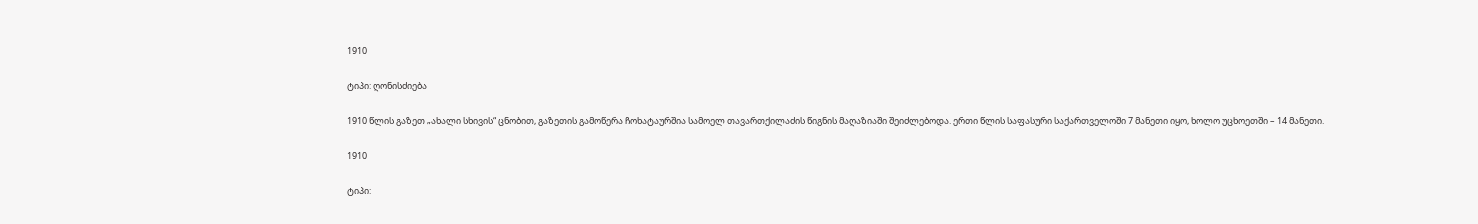1910

ტიპი: ღონისძიება

1910 წლის გაზეთ „ახალი სხივის“ ცნობით, გაზეთის გამოწერა ჩოხატაურშია სამოელ თავართქილაძის წიგნის მაღაზიაში შეიძლებოდა. ერთი წლის საფასური საქართველოში 7 მანეთი იყო, ხოლო უცხოეთში – 14 მანეთი.

1910

ტიპი: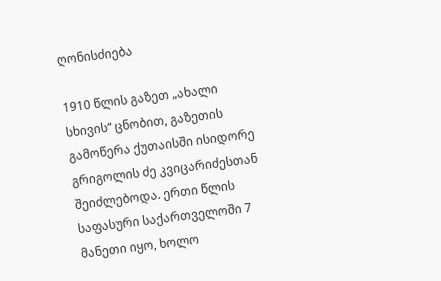ღონისძიება

1910 წლის გაზეთ „ახალი სხივის“ ცნობით, გაზეთის გამოწერა ქუთაისში ისიდორე გრიგოლის ძე კვიცარიძესთან შეიძლებოდა. ერთი წლის საფასური საქართველოში 7 მანეთი იყო, ხოლო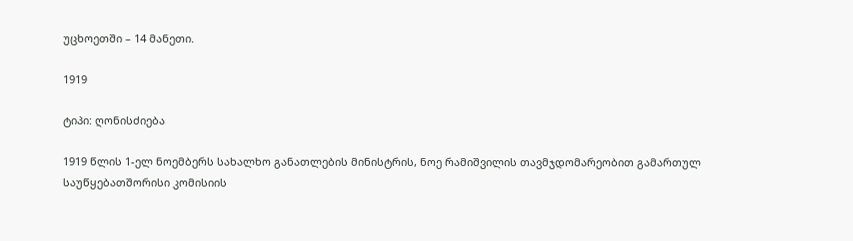უცხოეთში – 14 მანეთი.

1919

ტიპი: ღონისძიება

1919 წლის 1-ელ ნოემბერს სახალხო განათლების მინისტრის, ნოე რამიშვილის თავმჯდომარეობით გამართულ საუწყებათშორისი კომისიის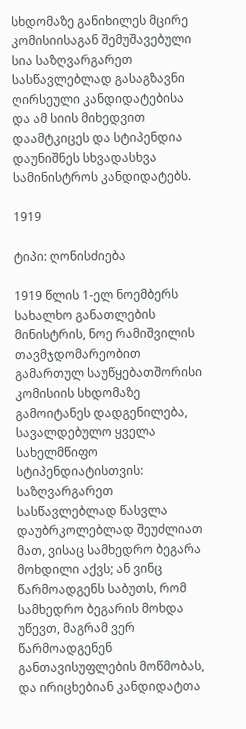სხდომაზე განიხილეს მცირე კომისიისაგან შემუშავებული სია საზღვარგარეთ სასწავლებლად გასაგზავნი ღირსეული კანდიდატებისა და ამ სიის მიხედვით დაამტკიცეს და სტიპენდია დაუნიშნეს სხვადასხვა სამინისტროს კანდიდატებს.

1919

ტიპი: ღონისძიება

1919 წლის 1-ელ ნოემბერს სახალხო განათლების მინისტრის, ნოე რამიშვილის თავმჯდომარეობით გამართულ საუწყებათშორისი კომისიის სხდომაზე გამოიტანეს დადგენილება, სავალდებულო ყველა სახელმწიფო სტიპენდიატისთვის: საზღვარგარეთ სასწავლებლად წასვლა დაუბრკოლებლად შეუძლიათ მათ, ვისაც სამხედრო ბეგარა მოხდილი აქვს; ან ვინც წარმოადგენს საბუთს, რომ სამხედრო ბეგარის მოხდა უწევთ, მაგრამ ვერ წარმოადგენენ განთავისუფლების მოწმობას, და ირიცხებიან კანდიდატთა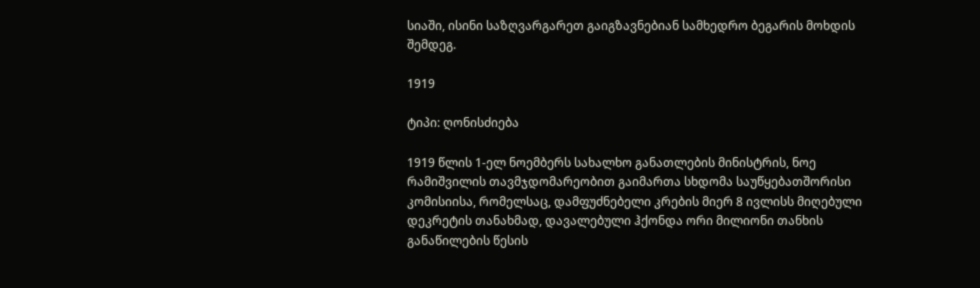სიაში, ისინი საზღვარგარეთ გაიგზავნებიან სამხედრო ბეგარის მოხდის შემდეგ.

1919

ტიპი: ღონისძიება

1919 წლის 1-ელ ნოემბერს სახალხო განათლების მინისტრის, ნოე რამიშვილის თავმჯდომარეობით გაიმართა სხდომა საუწყებათშორისი კომისიისა, რომელსაც, დამფუძნებელი კრების მიერ 8 ივლისს მიღებული დეკრეტის თანახმად, დავალებული ჰქონდა ორი მილიონი თანხის განაწილების წესის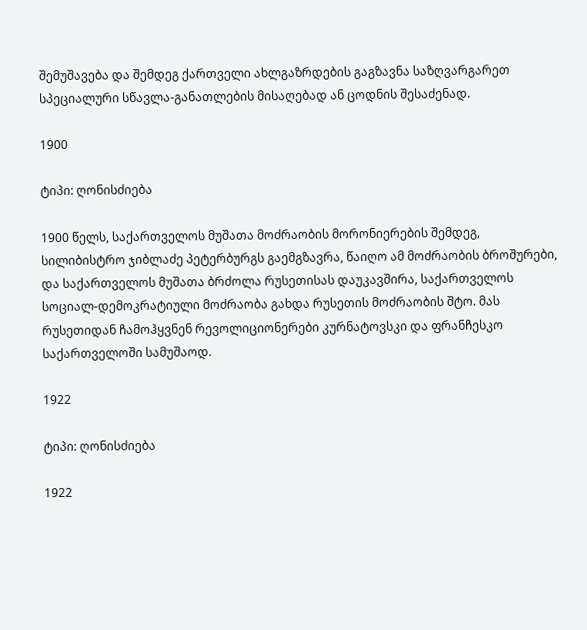შემუშავება და შემდეგ ქართველი ახლგაზრდების გაგზავნა საზღვარგარეთ სპეციალური სწავლა-განათლების მისაღებად ან ცოდნის შესაძენად.

1900

ტიპი: ღონისძიება

1900 წელს, საქართველოს მუშათა მოძრაობის მორონიერების შემდეგ, სილიბისტრო ჯიბლაძე პეტერბურგს გაემგზავრა, წაიღო ამ მოძრაობის ბროშურები, და საქართველოს მუშათა ბრძოლა რუსეთისას დაუკავშირა, საქართველოს სოციალ-დემოკრატიული მოძრაობა გახდა რუსეთის მოძრაობის შტო. მას რუსეთიდან ჩამოჰყვნენ რევოლიციონერები კურნატოვსკი და ფრანჩესკო საქართველოში სამუშაოდ.

1922

ტიპი: ღონისძიება

1922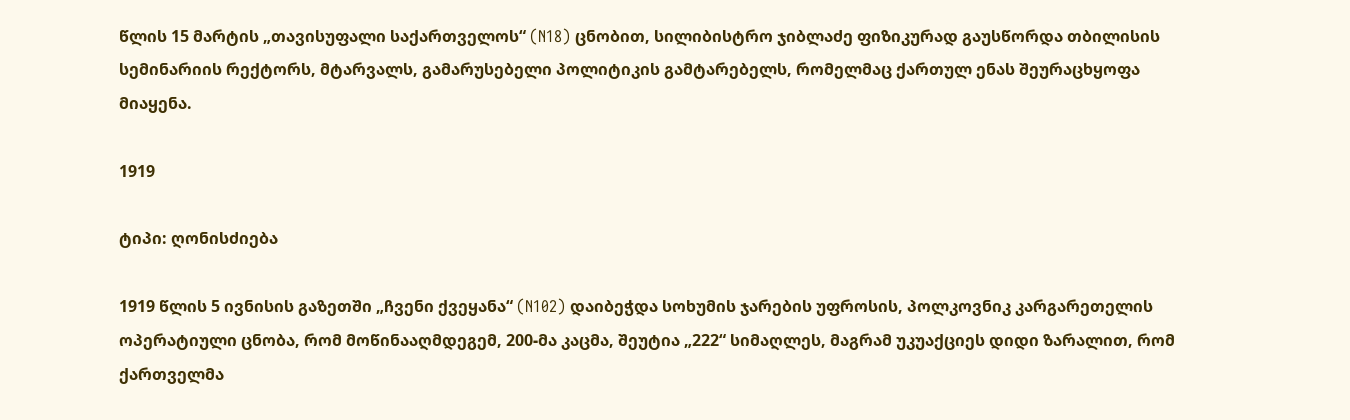წლის 15 მარტის „თავისუფალი საქართველოს“ (N18) ცნობით, სილიბისტრო ჯიბლაძე ფიზიკურად გაუსწორდა თბილისის სემინარიის რექტორს, მტარვალს, გამარუსებელი პოლიტიკის გამტარებელს, რომელმაც ქართულ ენას შეურაცხყოფა მიაყენა.

1919

ტიპი: ღონისძიება

1919 წლის 5 ივნისის გაზეთში „ჩვენი ქვეყანა“ (N102) დაიბეჭდა სოხუმის ჯარების უფროსის, პოლკოვნიკ კარგარეთელის ოპერატიული ცნობა, რომ მოწინააღმდეგემ, 200-მა კაცმა, შეუტია „222“ სიმაღლეს, მაგრამ უკუაქციეს დიდი ზარალით, რომ ქართველმა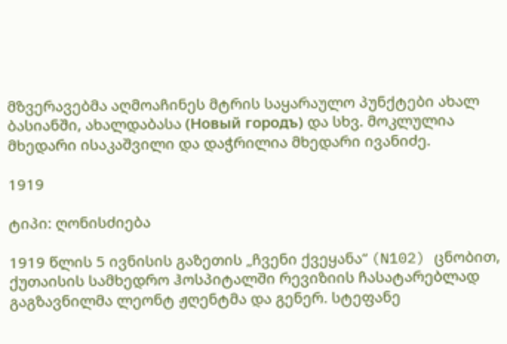მზვერავებმა აღმოაჩინეს მტრის საყარაულო პუნქტები ახალ ბასიანში, ახალდაბასა (Новый городъ) და სხვ. მოკლულია მხედარი ისაკაშვილი და დაჭრილია მხედარი ივანიძე.

1919

ტიპი: ღონისძიება

1919 წლის 5 ივნისის გაზეთის „ჩვენი ქვეყანა“ (N102) ცნობით, ქუთაისის სამხედრო ჰოსპიტალში რევიზიის ჩასატარებლად გაგზავნილმა ლეონტ ჟღენტმა და გენერ. სტეფანე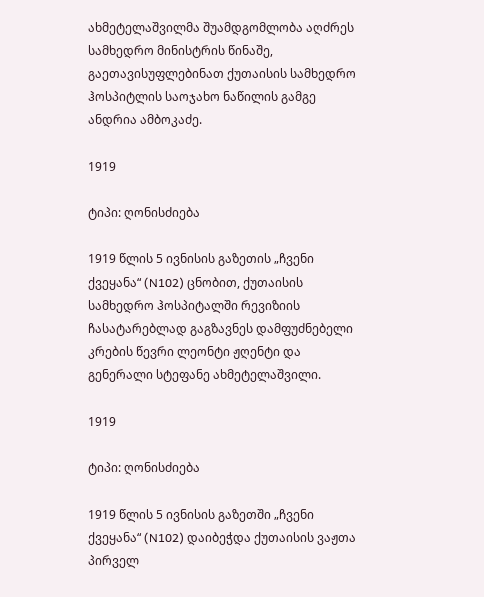ახმეტელაშვილმა შუამდგომლობა აღძრეს სამხედრო მინისტრის წინაშე, გაეთავისუფლებინათ ქუთაისის სამხედრო ჰოსპიტლის საოჯახო ნაწილის გამგე ანდრია ამბოკაძე.

1919

ტიპი: ღონისძიება

1919 წლის 5 ივნისის გაზეთის „ჩვენი ქვეყანა“ (N102) ცნობით, ქუთაისის სამხედრო ჰოსპიტალში რევიზიის ჩასატარებლად გაგზავნეს დამფუძნებელი კრების წევრი ლეონტი ჟღენტი და გენერალი სტეფანე ახმეტელაშვილი.

1919

ტიპი: ღონისძიება

1919 წლის 5 ივნისის გაზეთში „ჩვენი ქვეყანა“ (N102) დაიბეჭდა ქუთაისის ვაჟთა პირველ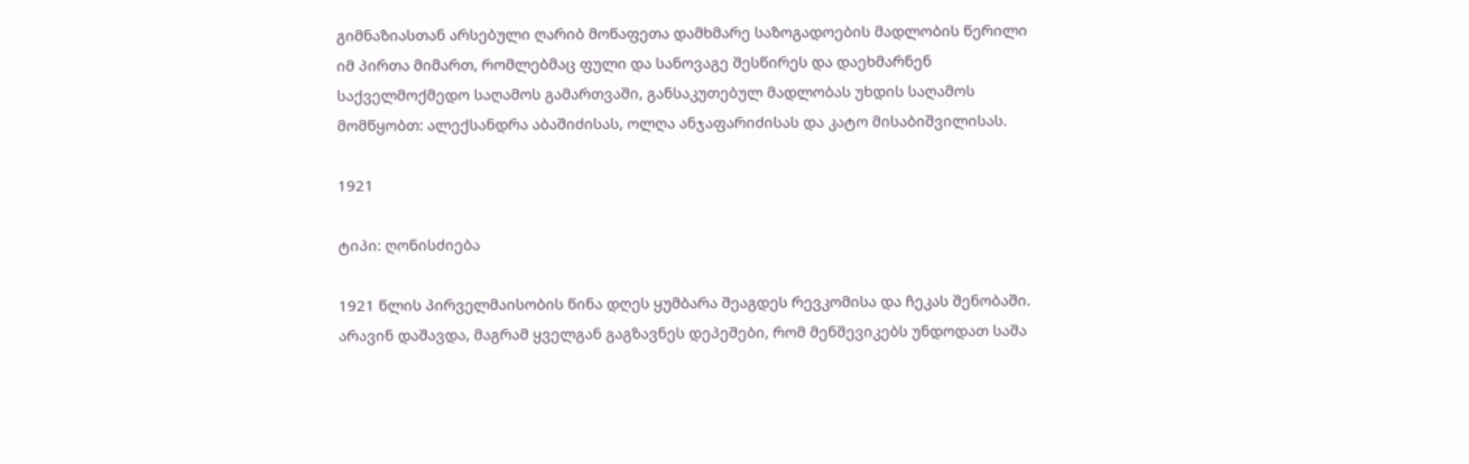გიმნაზიასთან არსებული ღარიბ მოწაფეთა დამხმარე საზოგადოების მადლობის წერილი იმ პირთა მიმართ, რომლებმაც ფული და სანოვაგე შესწირეს და დაეხმარნენ საქველმოქმედო საღამოს გამართვაში, განსაკუთებულ მადლობას უხდის საღამოს მომწყობთ: ალექსანდრა აბაშიძისას, ოლღა ანჯაფარიძისას და კატო მისაბიშვილისას.

1921

ტიპი: ღონისძიება

1921 წლის პირველმაისობის წინა დღეს ყუმბარა შეაგდეს რევკომისა და ჩეკას შენობაში. არავინ დაშავდა, მაგრამ ყველგან გაგზავნეს დეპეშები, რომ მენშევიკებს უნდოდათ საშა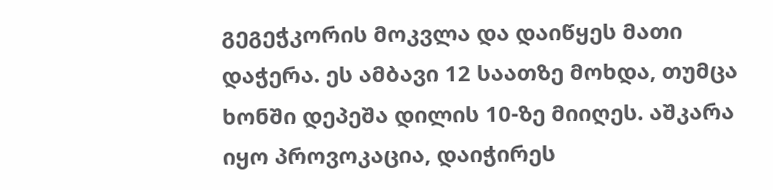გეგეჭკორის მოკვლა და დაიწყეს მათი დაჭერა. ეს ამბავი 12 საათზე მოხდა, თუმცა ხონში დეპეშა დილის 10-ზე მიიღეს. აშკარა იყო პროვოკაცია, დაიჭირეს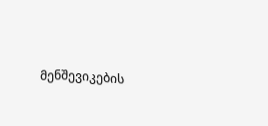მენშევიკების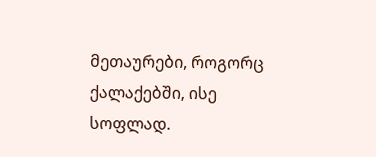მეთაურები, როგორც ქალაქებში, ისე სოფლად.